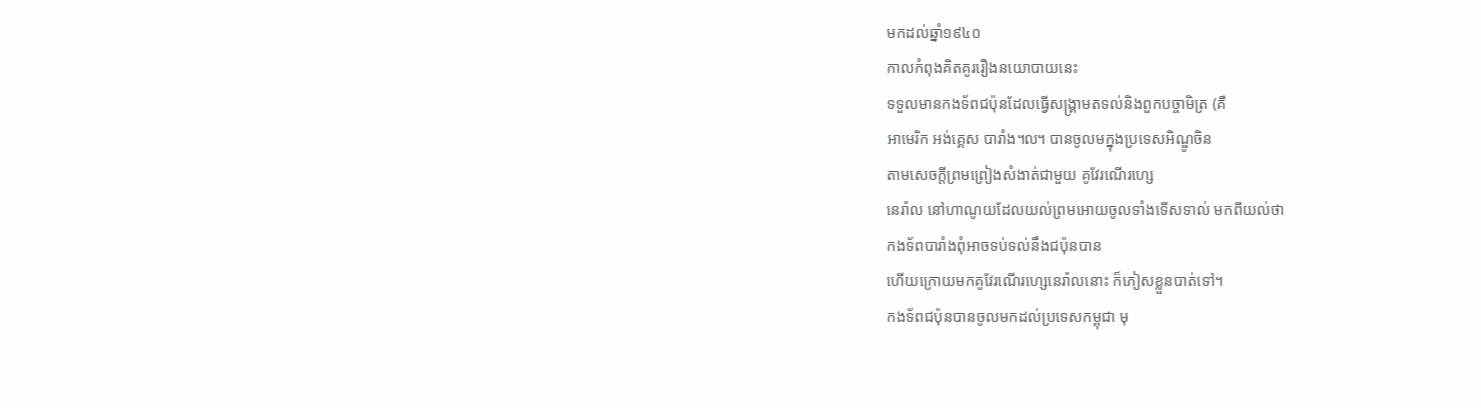មកដល់ឆ្នាំ១៩៤០
កាលកំពុងគិតគូររឿងនយោបាយនេះ
ទទួលមានកងទ័ពជប៉ុនដែលធ្វើសង្រ្គាមតទល់និងពួកបច្ចាមិត្រ (គឺ
អាមេរិក អង់គ្គេស បារាំង៘ បានចូលមក្នុងប្រទេសអិណ្ឌូចិន
តាមសេចក្ដីព្រមព្រៀងសំងាត់ជាមួយ គូវែរណើរហ្សេ
នេរ៉ាល នៅហាណូយដែលយល់ព្រមអោយចូលទាំងទើសទាល់ មកពីយល់ថា
កងទ័ពបារាំងពុំអាចទប់ទល់នឹងជប៉ុនបាន
ហើយក្រោយមកគូវែរណើរហ្សេនេរ៉ាលនោះ ក៏ភៀសខ្លួនបាត់ទៅ។
កងទ័ពជប៉ុនបានចូលមកដល់ប្រទេសកម្ពុជា មុ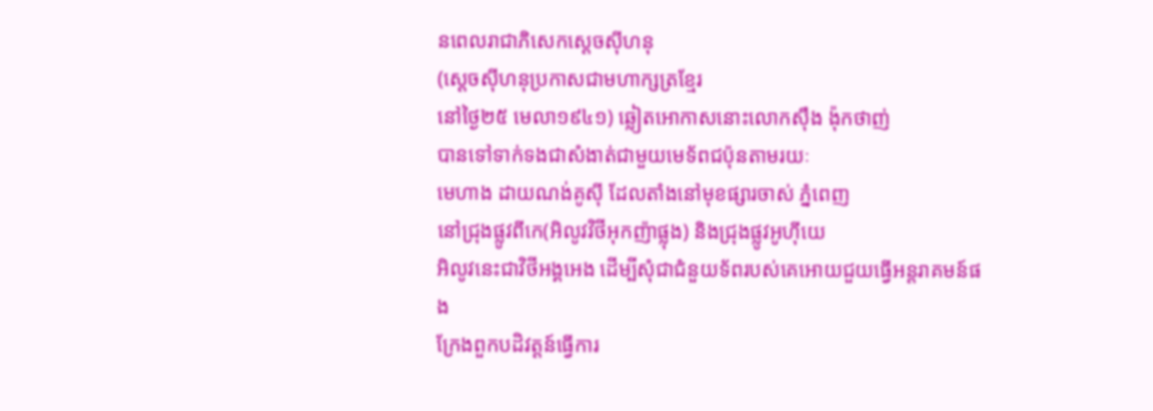នពេលរាជាភិសេកស្ដេចស៊ីហនុ
(ស្ដេចស៊ីហនុប្រកាសជាមហាក្សត្រខ្មែរ
នៅថ្ងៃ២៥ មេលា១៩៤១) ឆ្លៀតអោកាសនោះលោកស៊ឹង ង៉ុកថាញ់
បានទៅទាក់ទងជាសំងាត់ជាមួយមេទ័ពជប៉ុនតាមរយៈ
មេហាង ដាយណង់គូស៊ី ដែលតាំងនៅមុខផ្សារចាស់ ភ្នំពេញ
នៅជ្រុងផ្លូវពីកេ(អិលូវវិថីអុកញ៉ាផ្លុង) និងជ្រុងផ្លូវអូហ៊ីយេ
អិលូវនេះជាវិថីអង្គអេង ដើម្បីសុំជាជំនួយទ័ពរបស់គេអោយជួយធ្វើអន្ដរាគមន៍ផង
ក្រែងពួកបដិវត្ដន៍ធ្វើការ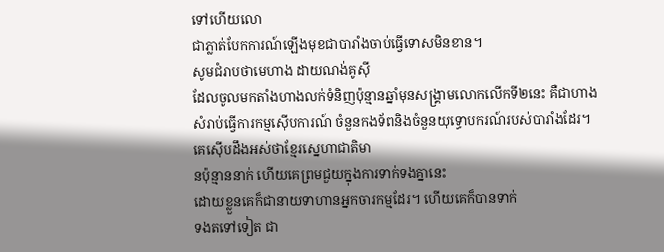ទៅហើយលោ
ជាភ្លាត់បែកការណ៍ឡើងមុខជាបារាំងចាប់ធ្វើទោសមិនខាន។
សូមជំរាបថាមេហាង ដាយណង់គូស៊ី
ដែលចូលមកតាំងហាងលក់ទំនិញប៉ុន្មានឆ្នាំមុនសង្រ្គាមលោកលើកទី២នេះ គឺជាហាង
សំរាប់ធ្វើការកម្មស៊ើបការណ៍ ចំនួនកងទ័ពនិងចំនួនយុទ្ធោបករណ៍របស់បារាំងដែរ។
គេស៊ើបដឹងអស់ថាខ្មែរស្នេហាជាតិមា
នប៉ុន្មាននាក់ ហើយគេព្រមជួយក្នុងការទាក់ទងគ្នានេះ
ដោយខ្លួនគេក៏ជានាយទាហានអ្នកចារកម្មដែរ។ ហើយគេក៏បានទាក់
ទងតទៅទៀត ជា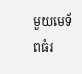មួយមេទ័ពធំរ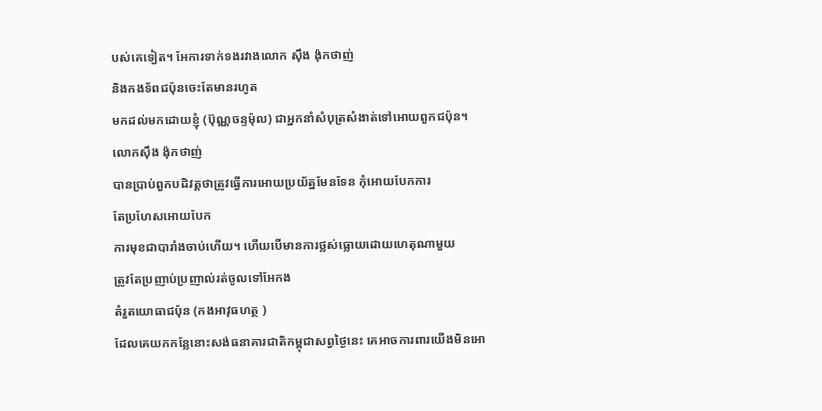បស់គេទៀត។ អែការទាក់ទងរវាងលោក ស៊ឹង ង៉ុកថាញ់
និងកងទ័ពជប៉ុនចេះតែមានរហូត
មកដល់មកដោយខ្ញុំ (ប៊ុណ្ណចន្ទម៉ុល) ជាអ្នកនាំសំបុត្រសំងាត់ទៅអោយពួកជប៉ុន។
លោកស៊ឹង ង៉ុកថាញ់
បានប្រាប់ពួកបដិវត្ដថាត្រូវធ្វើការអោយប្រយ័ត្នមែនទែន កុំអោយបែកការ
តែប្រហែសអោយបែក
ការមុខជាបារាំងចាប់ហើយ។ ហើយបើមានការថ្លស់ធ្លោយដោយហេតុណាមួយ
ត្រូវតែប្រញាប់ប្រញាល់រត់ចូលទៅអែកង
តំរួតយោធាជប៉ុន (កងអាវុធហត្ថ )
ដែលគេយកកន្លែនោះសង់ធនាគារជាតិកម្ពុជាសព្វថ្ងៃនេះ គេអាចការពារយើងមិនអោ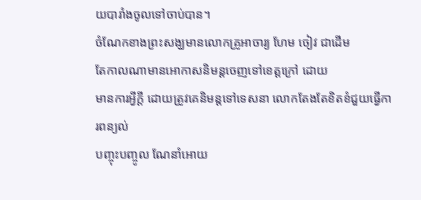យបារាំងចូលទៅចាប់បាន។
ចំណែកខាងព្រះសង្ឃមានលោកគ្រូអាចារ្យ ហែម ចៀវ ជាដើម
តែកាលណាមានអោកាសនិមន្ដចេញទៅខេត្ដក្រៅ ដោយ
មានការអ្វីក្ដី ដោយត្រូវគេនិមន្ដទៅទេសនា លោកតែងតែខិតខំជួយធ្វើការពន្យល់
បញ្ចុះបញ្ចូល ណែនាំអោយ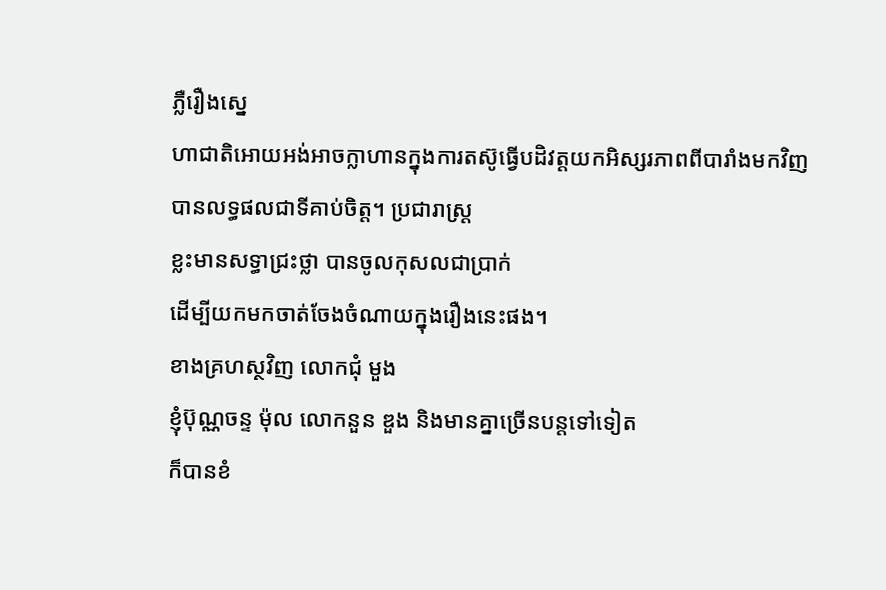ភ្លឺរឿងស្នេ
ហាជាតិអោយអង់អាចក្លាហានក្នុងការតស៊ូធ្វើបដិវត្ដយកអិស្សរភាពពីបារាំងមកវិញ
បានលទ្ធផលជាទីគាប់ចិត្ដ។ ប្រជារាស្រ្ដ
ខ្លះមានសទ្ធាជ្រះថ្លា បានចូលកុសលជាប្រាក់
ដើម្បីយកមកចាត់ចែងចំណាយក្នុងរឿងនេះផង។
ខាងគ្រហស្ថវិញ លោកជុំ មួង
ខ្ញុំប៊ុណ្ណចន្ទ ម៉ុល លោកនួន ឌួង និងមានគ្នាច្រើនបន្ដទៅទៀត
ក៏បានខំ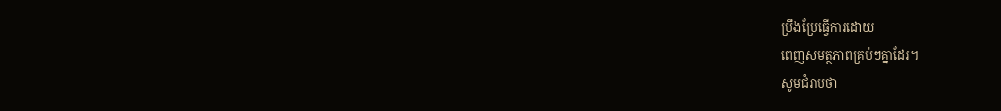ប្រឹងប្រែធ្វើការដោយ
ពេញសមត្ថភាពគ្រប់ៗគ្នាដែរ។
សូមជំរាបថា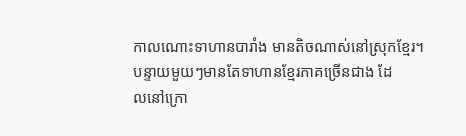កាលណោះទាហានបារាំង មានតិចណាស់នៅស្រុកខ្មែរ។
បន្ទាយមួយៗមានតែទាហានខ្មែរភាគច្រើនជាង ដែ
លនៅក្រោ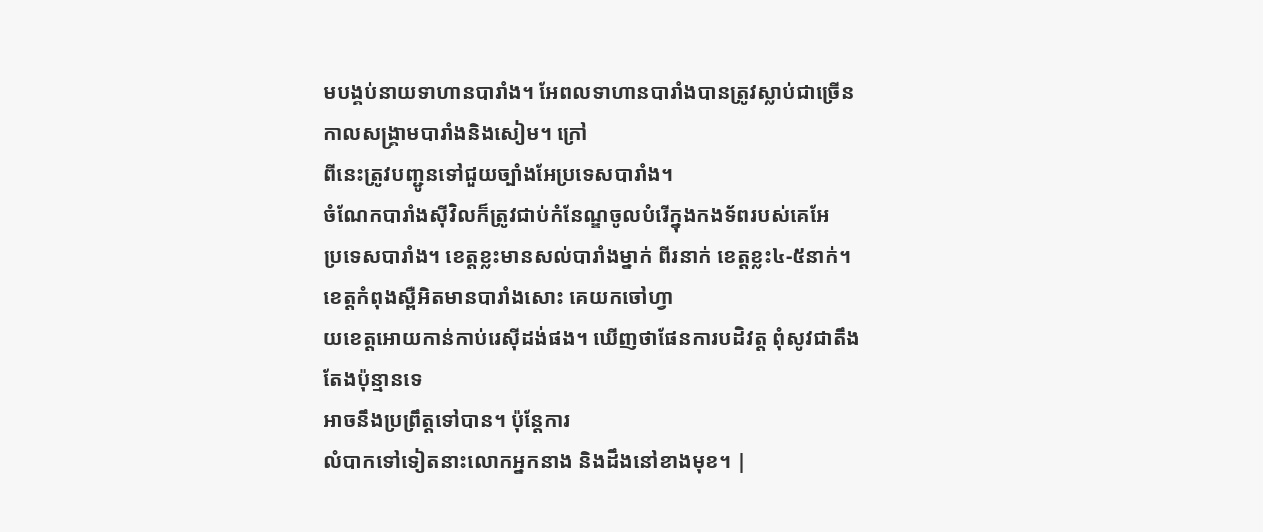មបង្គប់នាយទាហានបារាំង។ អែពលទាហានបារាំងបានត្រូវស្លាប់ជាច្រើន
កាលសង្គ្រាមបារាំងនិងសៀម។ ក្រៅ
ពីនេះត្រូវបញ្ជូនទៅជួយច្បាំងអែប្រទេសបារាំង។
ចំណែកបារាំងស៊ីវិលក៏ត្រូវជាប់កំនែណ្ឌចូលបំរើក្នុងកងទ័ពរបស់គេអែ
ប្រទេសបារាំង។ ខេត្ដខ្លះមានសល់បារាំងម្នាក់ ពីរនាក់ ខេត្ដខ្លះ៤-៥នាក់។
ខេត្ដកំពុងស្ពឺអិតមានបារាំងសោះ គេយកចៅហ្វា
យខេត្ដអោយកាន់កាប់រេស៊ីដង់ផង។ ឃើញថាផែនការបដិវត្ដ ពុំសូវជាតឹងតែងប៉ុន្មានទេ
អាចនឹងប្រព្រឹត្ដទៅបាន។ ប៉ុន្ដែការ
លំបាកទៅទៀតនាះលោកអ្នកនាង និងដឹងនៅខាងមុខ។ |